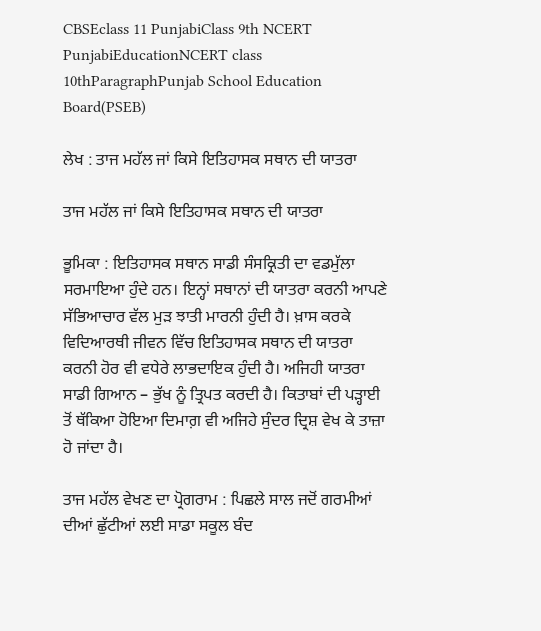CBSEclass 11 PunjabiClass 9th NCERT PunjabiEducationNCERT class 10thParagraphPunjab School Education Board(PSEB)

ਲੇਖ : ਤਾਜ ਮਹੱਲ ਜਾਂ ਕਿਸੇ ਇਤਿਹਾਸਕ ਸਥਾਨ ਦੀ ਯਾਤਰਾ

ਤਾਜ ਮਹੱਲ ਜਾਂ ਕਿਸੇ ਇਤਿਹਾਸਕ ਸਥਾਨ ਦੀ ਯਾਤਰਾ

ਭੂਮਿਕਾ : ਇਤਿਹਾਸਕ ਸਥਾਨ ਸਾਡੀ ਸੰਸਕ੍ਰਿਤੀ ਦਾ ਵਡਮੁੱਲਾ ਸਰਮਾਇਆ ਹੁੰਦੇ ਹਨ। ਇਨ੍ਹਾਂ ਸਥਾਨਾਂ ਦੀ ਯਾਤਰਾ ਕਰਨੀ ਆਪਣੇ ਸੱਭਿਆਚਾਰ ਵੱਲ ਮੁੜ ਝਾਤੀ ਮਾਰਨੀ ਹੁੰਦੀ ਹੈ। ਖ਼ਾਸ ਕਰਕੇ ਵਿਦਿਆਰਥੀ ਜੀਵਨ ਵਿੱਚ ਇਤਿਹਾਸਕ ਸਥਾਨ ਦੀ ਯਾਤਰਾ ਕਰਨੀ ਹੋਰ ਵੀ ਵਧੇਰੇ ਲਾਭਦਾਇਕ ਹੁੰਦੀ ਹੈ। ਅਜਿਹੀ ਯਾਤਰਾ ਸਾਡੀ ਗਿਆਨ – ਭੁੱਖ ਨੂੰ ਤ੍ਰਿਪਤ ਕਰਦੀ ਹੈ। ਕਿਤਾਬਾਂ ਦੀ ਪੜ੍ਹਾਈ ਤੋਂ ਥੱਕਿਆ ਹੋਇਆ ਦਿਮਾਗ਼ ਵੀ ਅਜਿਹੇ ਸੁੰਦਰ ਦ੍ਰਿਸ਼ ਵੇਖ ਕੇ ਤਾਜ਼ਾ ਹੋ ਜਾਂਦਾ ਹੈ।

ਤਾਜ ਮਹੱਲ ਵੇਖਣ ਦਾ ਪ੍ਰੋਗਰਾਮ : ਪਿਛਲੇ ਸਾਲ ਜਦੋਂ ਗਰਮੀਆਂ ਦੀਆਂ ਛੁੱਟੀਆਂ ਲਈ ਸਾਡਾ ਸਕੂਲ ਬੰਦ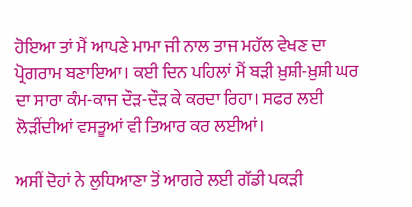ਹੋਇਆ ਤਾਂ ਮੈਂ ਆਪਣੇ ਮਾਮਾ ਜੀ ਨਾਲ ਤਾਜ ਮਹੱਲ ਵੇਖਣ ਦਾ ਪ੍ਰੋਗਰਾਮ ਬਣਾਇਆ। ਕਈ ਦਿਨ ਪਹਿਲਾਂ ਮੈਂ ਬੜੀ ਖ਼ੁਸ਼ੀ-ਖ਼ੁਸ਼ੀ ਘਰ ਦਾ ਸਾਰਾ ਕੰਮ-ਕਾਜ ਦੌੜ-ਦੌੜ ਕੇ ਕਰਦਾ ਰਿਹਾ। ਸਫਰ ਲਈ ਲੋੜੀਂਦੀਆਂ ਵਸਤੂਆਂ ਵੀ ਤਿਆਰ ਕਰ ਲਈਆਂ।

ਅਸੀਂ ਦੋਹਾਂ ਨੇ ਲੁਧਿਆਣਾ ਤੋਂ ਆਗਰੇ ਲਈ ਗੱਡੀ ਪਕੜੀ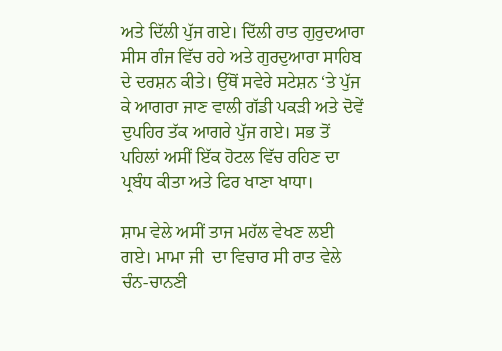ਅਤੇ ਦਿੱਲੀ ਪੁੱਜ ਗਏ। ਦਿੱਲੀ ਰਾਤ ਗੁਰੁਦਆਰਾ ਸੀਸ ਗੰਜ ਵਿੱਚ ਰਹੇ ਅਤੇ ਗੁਰਦੁਆਰਾ ਸਾਹਿਬ ਦੇ ਦਰਸ਼ਨ ਕੀਤੇ। ਉੱਥੋਂ ਸਵੇਰੇ ਸਟੇਸ਼ਨ ‘ਤੇ ਪੁੱਜ ਕੇ ਆਗਰਾ ਜਾਣ ਵਾਲੀ ਗੱਡੀ ਪਕੜੀ ਅਤੇ ਦੋਵੇਂ ਦੁਪਹਿਰ ਤੱਕ ਆਗਰੇ ਪੁੱਜ ਗਏ। ਸਭ ਤੋਂ ਪਹਿਲਾਂ ਅਸੀਂ ਇੱਕ ਹੋਟਲ ਵਿੱਚ ਰਹਿਣ ਦਾ ਪ੍ਰਬੰਧ ਕੀਤਾ ਅਤੇ ਫਿਰ ਖਾਣਾ ਖਾਧਾ।

ਸ਼ਾਮ ਵੇਲੇ ਅਸੀਂ ਤਾਜ ਮਹੱਲ ਵੇਖਣ ਲਈ ਗਏ। ਮਾਮਾ ਜੀ  ਦਾ ਵਿਚਾਰ ਸੀ ਰਾਤ ਵੇਲੇ ਚੰਨ-ਚਾਨਣੀ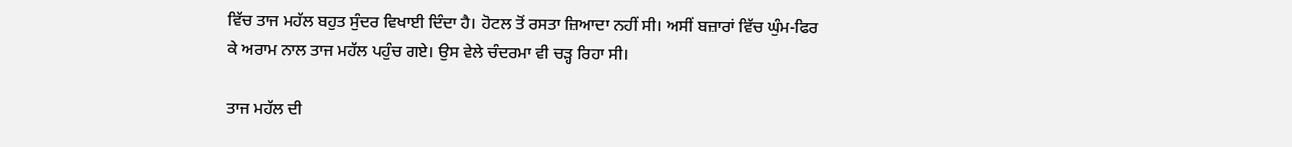ਵਿੱਚ ਤਾਜ ਮਹੱਲ ਬਹੁਤ ਸੁੰਦਰ ਵਿਖਾਈ ਦਿੰਦਾ ਹੈ। ਹੋਟਲ ਤੋਂ ਰਸਤਾ ਜ਼ਿਆਦਾ ਨਹੀਂ ਸੀ। ਅਸੀਂ ਬਜ਼ਾਰਾਂ ਵਿੱਚ ਘੁੰਮ-ਫਿਰ ਕੇ ਅਰਾਮ ਨਾਲ ਤਾਜ ਮਹੱਲ ਪਹੁੰਚ ਗਏ। ਉਸ ਵੇਲੇ ਚੰਦਰਮਾ ਵੀ ਚੜ੍ਹ ਰਿਹਾ ਸੀ।

ਤਾਜ ਮਹੱਲ ਦੀ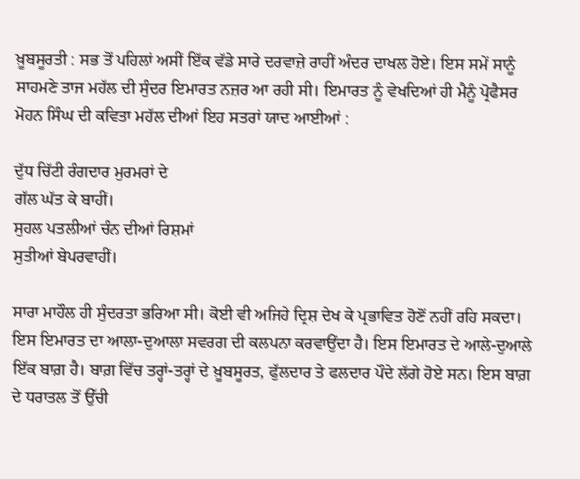ਖ਼ੂਬਸੂਰਤੀ : ਸਭ ਤੋਂ ਪਹਿਲਾਂ ਅਸੀਂ ਇੱਕ ਵੱਡੇ ਸਾਰੇ ਦਰਵਾਜ਼ੇ ਰਾਹੀਂ ਅੰਦਰ ਦਾਖਲ ਹੋਏ। ਇਸ ਸਮੇਂ ਸਾਨੂੰ ਸਾਹਮਣੇ ਤਾਜ ਮਹੱਲ ਦੀ ਸੁੰਦਰ ਇਮਾਰਤ ਨਜ਼ਰ ਆ ਰਹੀ ਸੀ। ਇਮਾਰਤ ਨੂੰ ਵੇਖਦਿਆਂ ਹੀ ਮੈਨੂੰ ਪ੍ਰੋਫੈਸਰ ਮੋਹਨ ਸਿੰਘ ਦੀ ਕਵਿਤਾ ਮਹੱਲ ਦੀਆਂ ਇਹ ਸਤਰਾਂ ਯਾਦ ਆਈਆਂ :

ਦੁੱਧ ਚਿੱਟੀ ਰੰਗਦਾਰ ਮੁਰਮਰਾਂ ਦੇ
ਗੱਲ ਘੱਤ ਕੇ ਬਾਹੀਂ।
ਸੁਹਲ ਪਤਲੀਆਂ ਚੰਨ ਦੀਆਂ ਰਿਸ਼ਮਾਂ
ਸੁਤੀਆਂ ਬੇਪਰਵਾਹੀਂ।

ਸਾਰਾ ਮਾਹੌਲ ਹੀ ਸੁੰਦਰਤਾ ਭਰਿਆ ਸੀ। ਕੋਈ ਵੀ ਅਜਿਹੇ ਦ੍ਰਿਸ਼ ਦੇਖ ਕੇ ਪ੍ਰਭਾਵਿਤ ਹੋਣੋਂ ਨਹੀਂ ਰਹਿ ਸਕਦਾ। ਇਸ ਇਮਾਰਤ ਦਾ ਆਲਾ-ਦੁਆਲਾ ਸਵਰਗ ਦੀ ਕਲਪਨਾ ਕਰਵਾਉਂਦਾ ਹੈ। ਇਸ ਇਮਾਰਤ ਦੇ ਆਲੇ-ਦੁਆਲੇ ਇੱਕ ਬਾਗ਼ ਹੈ। ਬਾਗ਼ ਵਿੱਚ ਤਰ੍ਹਾਂ-ਤਰ੍ਹਾਂ ਦੇ ਖ਼ੂਬਸੂਰਤ, ਫੁੱਲਦਾਰ ਤੇ ਫਲਦਾਰ ਪੌਦੇ ਲੱਗੇ ਹੋਏ ਸਨ। ਇਸ ਬਾਗ਼ ਦੇ ਧਰਾਤਲ ਤੋਂ ਉੱਚੀ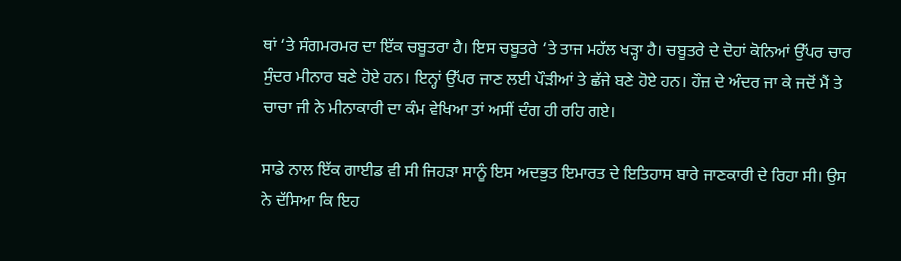ਥਾਂ ‘ਤੇ ਸੰਗਮਰਮਰ ਦਾ ਇੱਕ ਚਬੂਤਰਾ ਹੈ। ਇਸ ਚਬੂਤਰੇ ‘ਤੇ ਤਾਜ ਮਹੱਲ ਖੜ੍ਹਾ ਹੈ। ਚਬੂਤਰੇ ਦੇ ਦੋਹਾਂ ਕੋਨਿਆਂ ਉੱਪਰ ਚਾਰ ਸੁੰਦਰ ਮੀਨਾਰ ਬਣੇ ਹੋਏ ਹਨ। ਇਨ੍ਹਾਂ ਉੱਪਰ ਜਾਣ ਲਈ ਪੌੜੀਆਂ ਤੇ ਛੱਜੇ ਬਣੇ ਹੋਏ ਹਨ। ਹੌਜ਼ ਦੇ ਅੰਦਰ ਜਾ ਕੇ ਜਦੋਂ ਮੈਂ ਤੇ ਚਾਚਾ ਜੀ ਨੇ ਮੀਨਾਕਾਰੀ ਦਾ ਕੰਮ ਵੇਖਿਆ ਤਾਂ ਅਸੀਂ ਦੰਗ ਹੀ ਰਹਿ ਗਏ।

ਸਾਡੇ ਨਾਲ ਇੱਕ ਗਾਈਡ ਵੀ ਸੀ ਜਿਹੜਾ ਸਾਨੂੰ ਇਸ ਅਦਭੁਤ ਇਮਾਰਤ ਦੇ ਇਤਿਹਾਸ ਬਾਰੇ ਜਾਣਕਾਰੀ ਦੇ ਰਿਹਾ ਸੀ। ਉਸ ਨੇ ਦੱਸਿਆ ਕਿ ਇਹ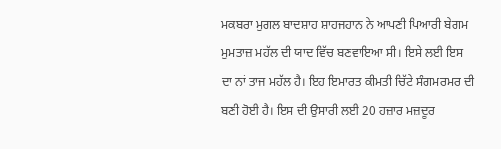ਮਕਬਰਾ ਮੁਗਲ ਬਾਦਸ਼ਾਹ ਸ਼ਾਹਜਹਾਨ ਨੇ ਆਪਣੀ ਪਿਆਰੀ ਬੇਗਮ ਮੁਮਤਾਜ਼ ਮਹੱਲ ਦੀ ਯਾਦ ਵਿੱਚ ਬਣਵਾਇਆ ਸੀ। ਇਸੇ ਲਈ ਇਸ ਦਾ ਨਾਂ ਤਾਜ ਮਹੱਲ ਹੈ। ਇਹ ਇਮਾਰਤ ਕੀਮਤੀ ਚਿੱਟੇ ਸੰਗਮਰਮਰ ਦੀ ਬਣੀ ਹੋਈ ਹੈ। ਇਸ ਦੀ ਉਸਾਰੀ ਲਈ 20 ਹਜ਼ਾਰ ਮਜ਼ਦੂਰ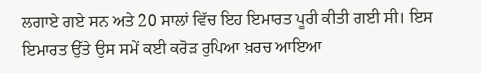ਲਗਾਏ ਗਏ ਸਨ ਅਤੇ 20 ਸਾਲਾਂ ਵਿੱਚ ਇਹ ਇਮਾਰਤ ਪੂਰੀ ਕੀਤੀ ਗਈ ਸੀ। ਇਸ ਇਮਾਰਤ ਉੱਤੇ ਉਸ ਸਮੇਂ ਕਈ ਕਰੋੜ ਰੁਪਿਆ ਖ਼ਰਚ ਆਇਆ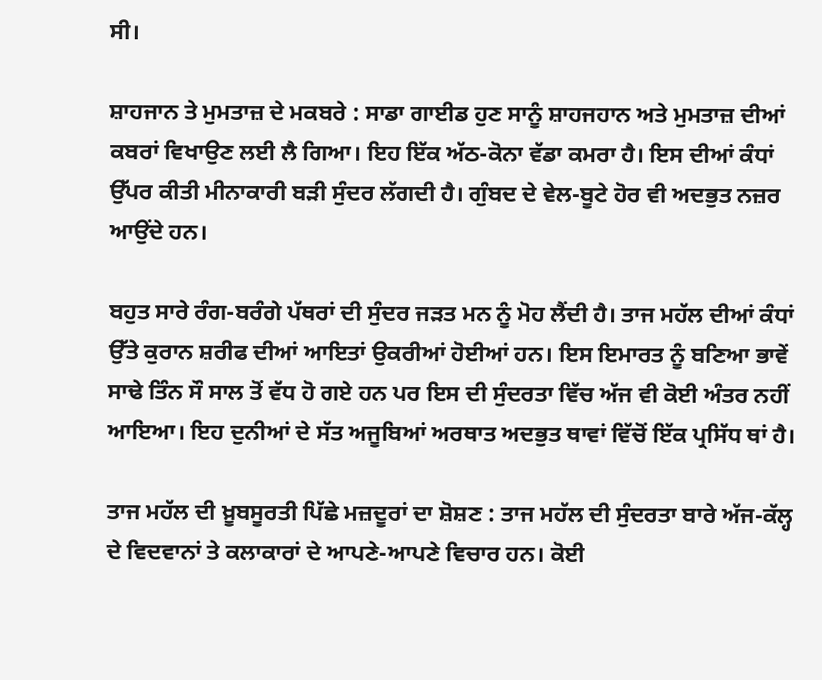ਸੀ।

ਸ਼ਾਹਜਾਨ ਤੇ ਮੁਮਤਾਜ਼ ਦੇ ਮਕਬਰੇ : ਸਾਡਾ ਗਾਈਡ ਹੁਣ ਸਾਨੂੰ ਸ਼ਾਹਜਹਾਨ ਅਤੇ ਮੁਮਤਾਜ਼ ਦੀਆਂ ਕਬਰਾਂ ਵਿਖਾਉਣ ਲਈ ਲੈ ਗਿਆ। ਇਹ ਇੱਕ ਅੱਠ-ਕੋਨਾ ਵੱਡਾ ਕਮਰਾ ਹੈ। ਇਸ ਦੀਆਂ ਕੰਧਾਂ ਉੱਪਰ ਕੀਤੀ ਮੀਨਾਕਾਰੀ ਬੜੀ ਸੁੰਦਰ ਲੱਗਦੀ ਹੈ। ਗੁੰਬਦ ਦੇ ਵੇਲ-ਬੂਟੇ ਹੋਰ ਵੀ ਅਦਭੁਤ ਨਜ਼ਰ ਆਉਂਦੇ ਹਨ।

ਬਹੁਤ ਸਾਰੇ ਰੰਗ-ਬਰੰਗੇ ਪੱਥਰਾਂ ਦੀ ਸੁੰਦਰ ਜੜਤ ਮਨ ਨੂੰ ਮੋਹ ਲੈਂਦੀ ਹੈ। ਤਾਜ ਮਹੱਲ ਦੀਆਂ ਕੰਧਾਂ ਉੱਤੇ ਕੁਰਾਨ ਸ਼ਰੀਫ ਦੀਆਂ ਆਇਤਾਂ ਉਕਰੀਆਂ ਹੋਈਆਂ ਹਨ। ਇਸ ਇਮਾਰਤ ਨੂੰ ਬਣਿਆ ਭਾਵੇਂ ਸਾਢੇ ਤਿੰਨ ਸੌ ਸਾਲ ਤੋਂ ਵੱਧ ਹੋ ਗਏ ਹਨ ਪਰ ਇਸ ਦੀ ਸੁੰਦਰਤਾ ਵਿੱਚ ਅੱਜ ਵੀ ਕੋਈ ਅੰਤਰ ਨਹੀਂ ਆਇਆ। ਇਹ ਦੁਨੀਆਂ ਦੇ ਸੱਤ ਅਜੂਬਿਆਂ ਅਰਥਾਤ ਅਦਭੁਤ ਥਾਵਾਂ ਵਿੱਚੋਂ ਇੱਕ ਪ੍ਰਸਿੱਧ ਥਾਂ ਹੈ।

ਤਾਜ ਮਹੱਲ ਦੀ ਖ਼ੂਬਸੂਰਤੀ ਪਿੱਛੇ ਮਜ਼ਦੂਰਾਂ ਦਾ ਸ਼ੋਸ਼ਣ : ਤਾਜ ਮਹੱਲ ਦੀ ਸੁੰਦਰਤਾ ਬਾਰੇ ਅੱਜ-ਕੱਲ੍ਹ ਦੇ ਵਿਦਵਾਨਾਂ ਤੇ ਕਲਾਕਾਰਾਂ ਦੇ ਆਪਣੇ-ਆਪਣੇ ਵਿਚਾਰ ਹਨ। ਕੋਈ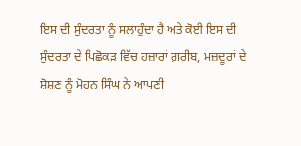ਇਸ ਦੀ ਸੁੰਦਰਤਾ ਨੂੰ ਸਲਾਹੁੰਦਾ ਹੈ ਅਤੇ ਕੋਈ ਇਸ ਦੀ ਸੁੰਦਰਤਾ ਦੇ ਪਿਛੋਕੜ ਵਿੱਚ ਹਜ਼ਾਰਾਂ ਗ਼ਰੀਬ, ਮਜ਼ਦੂਰਾਂ ਦੇ ਸ਼ੋਸ਼ਣ ਨੂੰ ਮੋਹਨ ਸਿੰਘ ਨੇ ਆਪਣੀ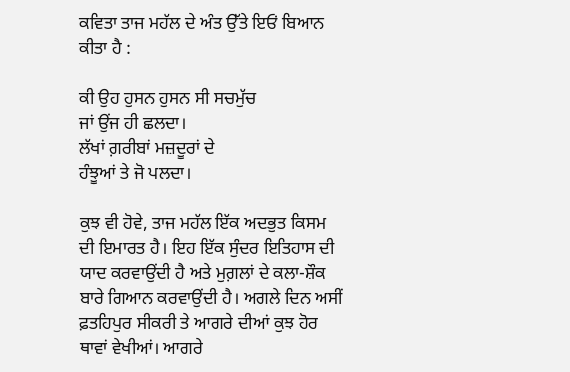ਕਵਿਤਾ ਤਾਜ ਮਹੱਲ ਦੇ ਅੰਤ ਉੱਤੇ ਇਓਂ ਬਿਆਨ ਕੀਤਾ ਹੈ :

ਕੀ ਉਹ ਹੁਸਨ ਹੁਸਨ ਸੀ ਸਚਮੁੱਚ
ਜਾਂ ਉਂਜ ਹੀ ਛਲਦਾ।
ਲੱਖਾਂ ਗ਼ਰੀਬਾਂ ਮਜ਼ਦੂਰਾਂ ਦੇ
ਹੰਝੂਆਂ ਤੇ ਜੋ ਪਲਦਾ।

ਕੁਝ ਵੀ ਹੋਵੇ, ਤਾਜ ਮਹੱਲ ਇੱਕ ਅਦਭੁਤ ਕਿਸਮ ਦੀ ਇਮਾਰਤ ਹੈ। ਇਹ ਇੱਕ ਸੁੰਦਰ ਇਤਿਹਾਸ ਦੀ ਯਾਦ ਕਰਵਾਉਂਦੀ ਹੈ ਅਤੇ ਮੁਗ਼ਲਾਂ ਦੇ ਕਲਾ-ਸ਼ੌਕ ਬਾਰੇ ਗਿਆਨ ਕਰਵਾਉਂਦੀ ਹੈ। ਅਗਲੇ ਦਿਨ ਅਸੀਂ ਫ਼ਤਹਿਪੁਰ ਸੀਕਰੀ ਤੇ ਆਗਰੇ ਦੀਆਂ ਕੁਝ ਹੋਰ ਥਾਵਾਂ ਵੇਖੀਆਂ। ਆਗਰੇ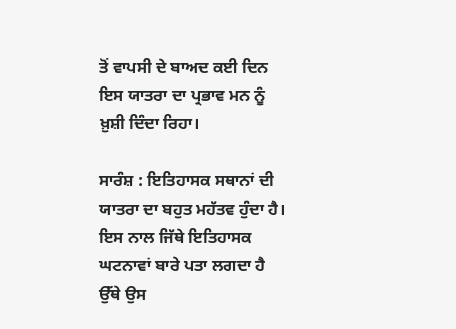ਤੋਂ ਵਾਪਸੀ ਦੇ ਬਾਅਦ ਕਈ ਦਿਨ ਇਸ ਯਾਤਰਾ ਦਾ ਪ੍ਰਭਾਵ ਮਨ ਨੂੰ ਖ਼ੁਸ਼ੀ ਦਿੰਦਾ ਰਿਹਾ।

ਸਾਰੰਸ਼ : ਇਤਿਹਾਸਕ ਸਥਾਨਾਂ ਦੀ ਯਾਤਰਾ ਦਾ ਬਹੁਤ ਮਹੱਤਵ ਹੁੰਦਾ ਹੈ। ਇਸ ਨਾਲ ਜਿੱਥੇ ਇਤਿਹਾਸਕ ਘਟਨਾਵਾਂ ਬਾਰੇ ਪਤਾ ਲਗਦਾ ਹੈ ਉੱਥੇ ਉਸ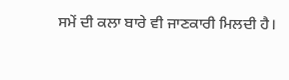ਸਮੇਂ ਦੀ ਕਲਾ ਬਾਰੇ ਵੀ ਜਾਣਕਾਰੀ ਮਿਲਦੀ ਹੈ।